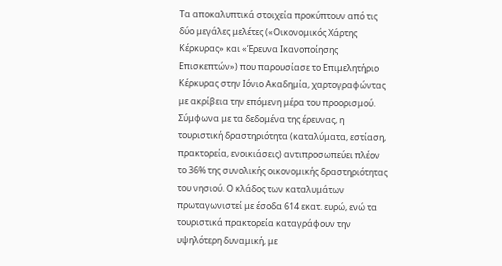Τα αποκαλυπτικά στοιχεία προκύπτουν από τις δύο μεγάλες μελέτες («Οικονομικός Χάρτης Κέρκυρας» και «Έρευνα Ικανοποίησης Επισκεπτών») που παρουσίασε το Επιμελητήριο Κέρκυρας στην Ιόνιο Ακαδημία, χαρτογραφώντας με ακρίβεια την επόμενη μέρα του προορισμού.
Σύμφωνα με τα δεδομένα της έρευνας, η τουριστική δραστηριότητα (καταλύματα, εστίαση, πρακτορεία, ενοικιάσεις) αντιπροσωπεύει πλέον το 36% της συνολικής οικονομικής δραστηριότητας του νησιού. Ο κλάδος των καταλυμάτων πρωταγωνιστεί με έσοδα 614 εκατ. ευρώ, ενώ τα τουριστικά πρακτορεία καταγράφουν την υψηλότερη δυναμική, με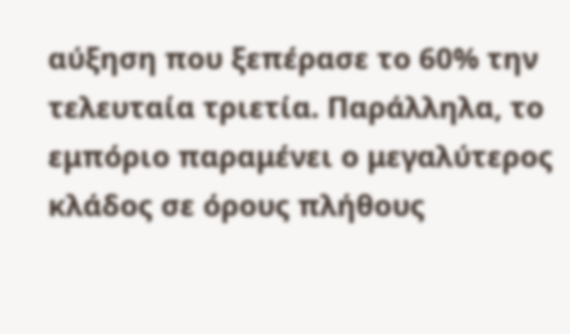αύξηση που ξεπέρασε το 60% την τελευταία τριετία. Παράλληλα, το εμπόριο παραμένει ο μεγαλύτερος κλάδος σε όρους πλήθους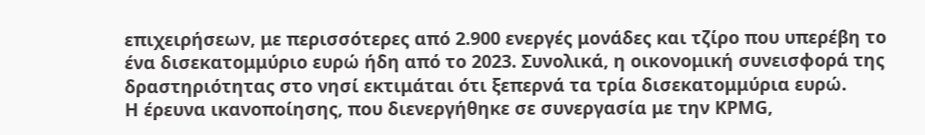επιχειρήσεων, με περισσότερες από 2.900 ενεργές μονάδες και τζίρο που υπερέβη το ένα δισεκατομμύριο ευρώ ήδη από το 2023. Συνολικά, η οικονομική συνεισφορά της δραστηριότητας στο νησί εκτιμάται ότι ξεπερνά τα τρία δισεκατομμύρια ευρώ.
Η έρευνα ικανοποίησης, που διενεργήθηκε σε συνεργασία με την KPMG,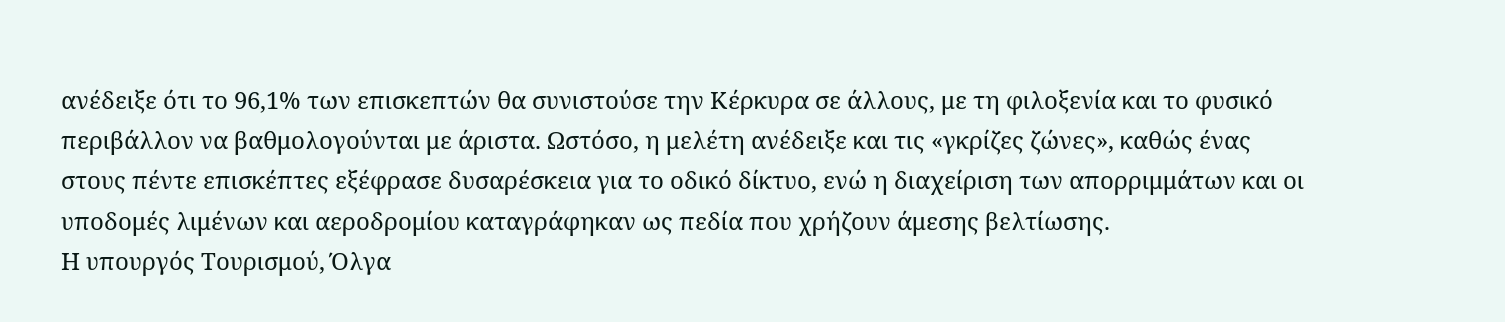ανέδειξε ότι το 96,1% των επισκεπτών θα συνιστούσε την Κέρκυρα σε άλλους, με τη φιλοξενία και το φυσικό περιβάλλον να βαθμολογούνται με άριστα. Ωστόσο, η μελέτη ανέδειξε και τις «γκρίζες ζώνες», καθώς ένας στους πέντε επισκέπτες εξέφρασε δυσαρέσκεια για το οδικό δίκτυο, ενώ η διαχείριση των απορριμμάτων και οι υποδομές λιμένων και αεροδρομίου καταγράφηκαν ως πεδία που χρήζουν άμεσης βελτίωσης.
Η υπουργός Τουρισμού, Όλγα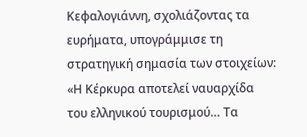Κεφαλογιάννη, σχολιάζοντας τα ευρήματα, υπογράμμισε τη στρατηγική σημασία των στοιχείων: «Η Κέρκυρα αποτελεί ναυαρχίδα του ελληνικού τουρισμού… Τα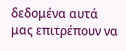δεδομένα αυτά μας επιτρέπουν να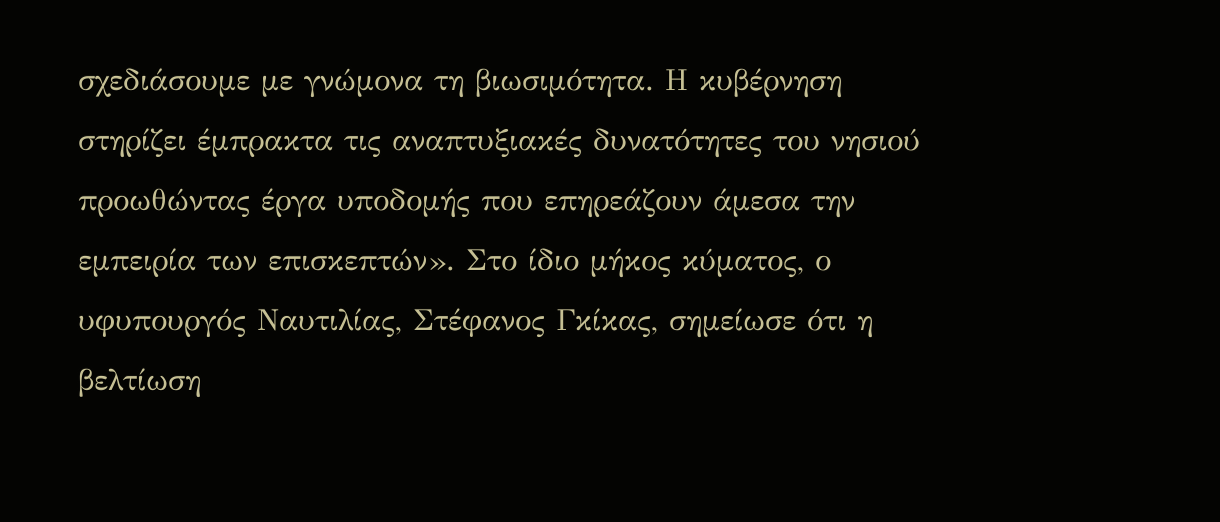σχεδιάσουμε με γνώμονα τη βιωσιμότητα. Η κυβέρνηση στηρίζει έμπρακτα τις αναπτυξιακές δυνατότητες του νησιού προωθώντας έργα υποδομής που επηρεάζουν άμεσα την εμπειρία των επισκεπτών». Στο ίδιο μήκος κύματος, ο υφυπουργός Ναυτιλίας, Στέφανος Γκίκας, σημείωσε ότι η βελτίωση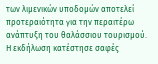των λιμενικών υποδομών αποτελεί προτεραιότητα για την περαιτέρω ανάπτυξη του θαλάσσιου τουρισμού.
Η εκδήλωση κατέστησε σαφές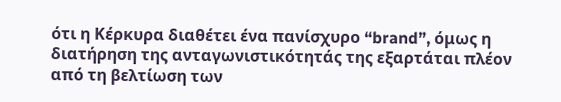ότι η Κέρκυρα διαθέτει ένα πανίσχυρο “brand”, όμως η διατήρηση της ανταγωνιστικότητάς της εξαρτάται πλέον από τη βελτίωση των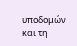υποδομών και τη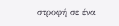στροφή σε ένα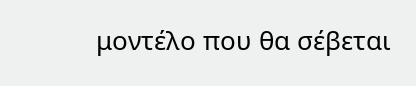μοντέλο που θα σέβεται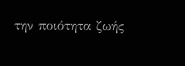την ποιότητα ζωής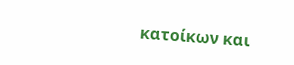κατοίκων και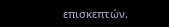επισκεπτών.